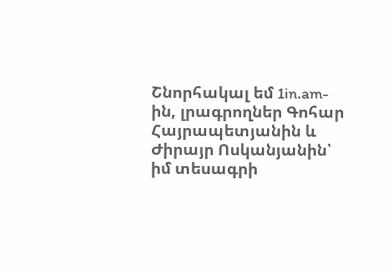Շնորհակալ եմ 1in.am-ին, լրագրողներ Գոհար Հայրապետյանին և Ժիրայր Ոսկանյանին՝ իմ տեսագրի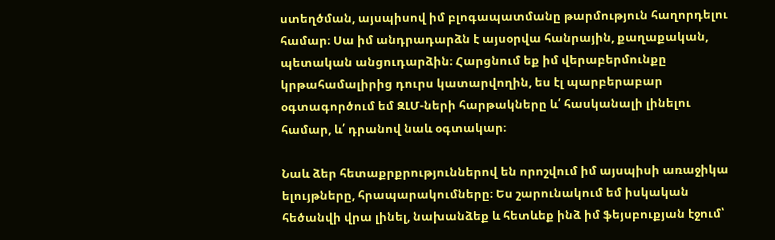ստեղծման, այսպիսով իմ բլոգապատմանը թարմություն հաղորդելու համար։ Սա իմ անդրադարձն է այսօրվա հանրային, քաղաքական, պետական անցուդարձին։ Հարցնում եք իմ վերաբերմունքը կրթահամալիրից դուրս կատարվողին, ես էլ պարբերաբար օգտագործում եմ ԶԼՄ-ների հարթակները և՛ հասկանալի լինելու համար, և՛ դրանով նաև օգտակար։

Նաև ձեր հետաքրքրություններով են որոշվում իմ այսպիսի առաջիկա ելույթները, հրապարակումները։ Ես շարունակում եմ իսկական հեծանվի վրա լինել, նախանձեք և հետևեք ինձ իմ ֆեյսբուքյան էջում՝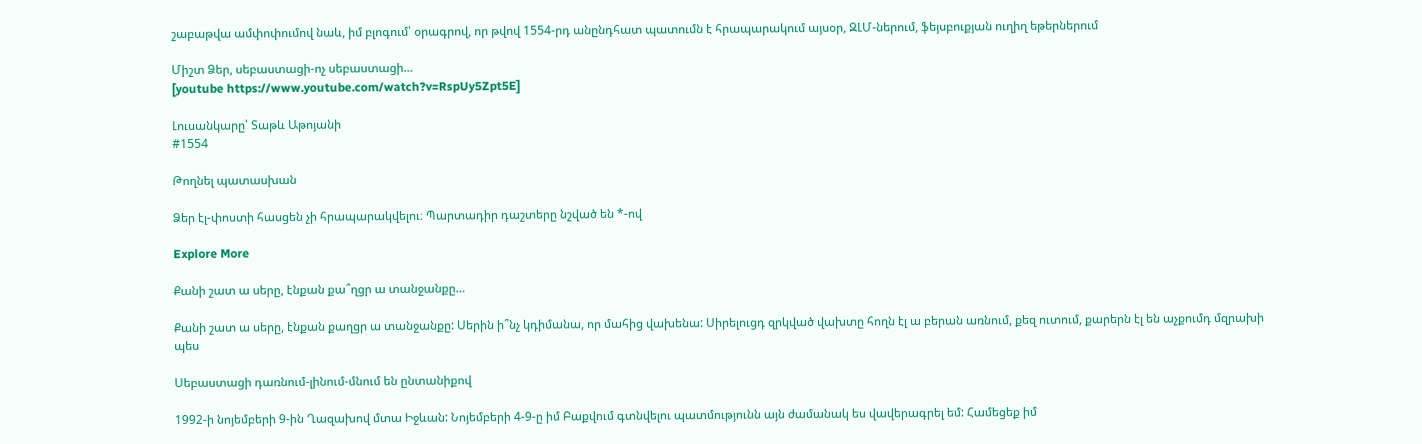շաբաթվա ամփոփումով նաև, իմ բլոգում՝ օրագրով, որ թվով 1554-րդ անընդհատ պատումն է հրապարակում այսօր, ԶԼՄ-ներում, ֆեյսբուքյան ուղիղ եթերներում

Միշտ Ձեր, սեբաստացի-ոչ սեբաստացի…
[youtube https://www.youtube.com/watch?v=RspUy5Zpt5E]

Լուսանկարը՝ Տաթև Աթոյանի
#1554

Թողնել պատասխան

Ձեր էլ-փոստի հասցեն չի հրապարակվելու։ Պարտադիր դաշտերը նշված են *-ով

Explore More

Քանի շատ ա սերը, էնքան քա՞ղցր ա տանջանքը…

Քանի շատ ա սերը, էնքան քաղցր ա տանջանքը: Սերին ի՞նչ կդիմանա, որ մահից վախենա: Սիրելուցդ զրկված վախտը հողն էլ ա բերան առնում, քեզ ուտում, քարերն էլ են աչքումդ մզրախի պես

Սեբաստացի դառնում-լինում-մնում են ընտանիքով

1992-ի նոյեմբերի 9-ին Ղազախով մտա Իջևան: Նոյեմբերի 4-9-ը իմ Բաքվում գտնվելու պատմությունն այն ժամանակ ես վավերագրել եմ: Համեցեք իմ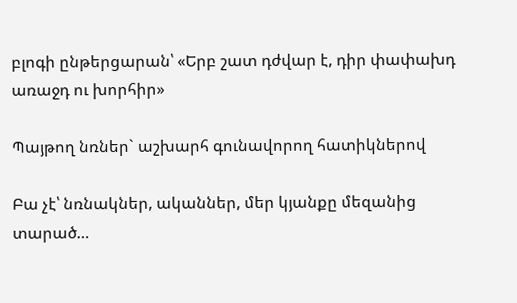բլոգի ընթերցարան՝ «Երբ շատ դժվար է, դիր փափախդ առաջդ ու խորհիր»

Պայթող նռներ` աշխարհ գունավորող հատիկներով

Բա չէ՝ նռնակներ, ականներ, մեր կյանքը մեզանից տարած…